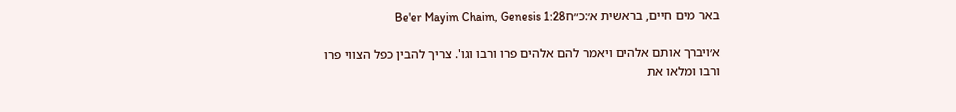באר מים חיים, בראשית א׳:כ״חBe'er Mayim Chaim, Genesis 1:28

א׳ויברך אותם אלהים ויאמר להם אלהים פרו ורבו וגו'. צריך להבין כפל הצווי פרו ורבו ומלאו את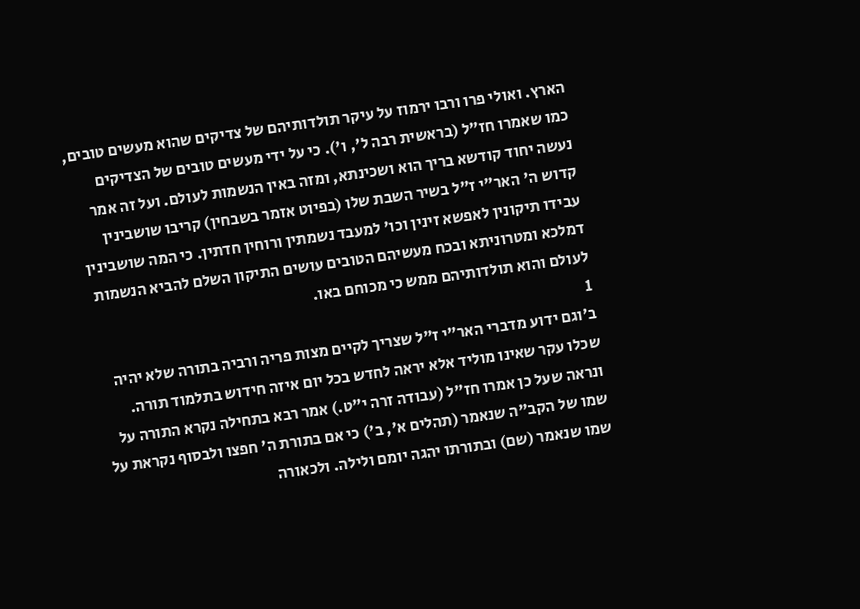הארץ. ואולי פרו ורבו ירמוז על עיקר תולדותיהם של צדיקים שהוא מעשים טובים, כמו שאמרו חז"ל (בראשית רבה ל', ו'). כי על ידי מעשים טובים של הצדיקים נעשה יחוד קודשא בריך הוא ושכינתא, ומזה באין הנשמות לעולם. ועל זה אמר קדוש ה' האר"י ז"ל בשיר השבת שלו (בפיוט אזמר בשבחין) קריבו שושבינין עבידו תיקונין לאפשא זינין וכו' למעבד נשמתין ורוחין חדתין. כי המה שושבינין דמלכא ומטרוניתא ובכח מעשיהם הטובים עושים התיקון השלם להביא הנשמות לעולם והוא תולדותיהם ממש כי מכוחם באו.
1
ב׳וגם ידוע מדברי האר"י ז"ל שצריך לקיים מצות פריה ורביה בתורה שלא יהיה שכלו עקר שאינו מוליד אלא יראה לחדש בכל יום איזה חידוש בתלמוד תורה. ונראה שעל כן אמרו חז"ל (עבודה זרה י"ט.) אמר רבא בתחילה נקרא התורה על שמו של הקב"ה שנאמר (תהלים א', ב') כי אם בתורת ה' חפצו ולבסוף נקראת על שמו שנאמר (שם) ובתורתו יהגה יומם ולילה. ולכאורה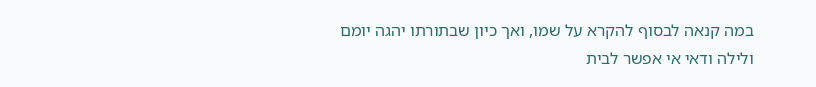במה קנאה לבסוף להקרא על שמו, ואך כיון שבתורתו יהגה יומם ולילה ודאי אי אפשר לבית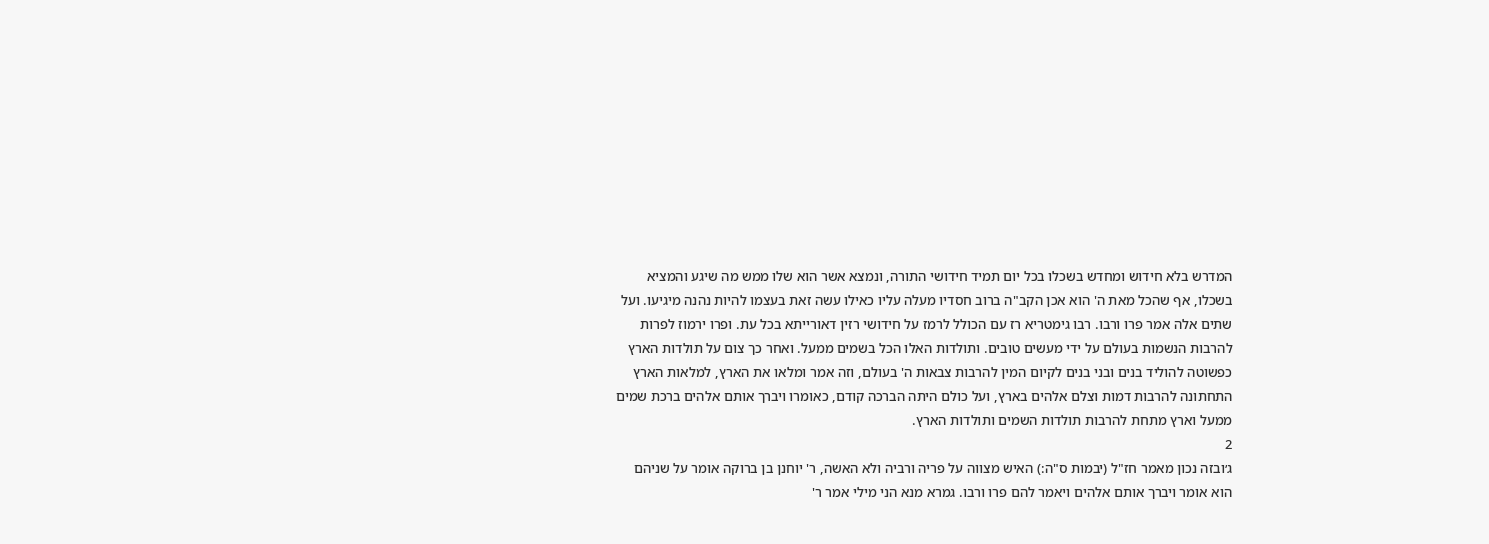המדרש בלא חידוש ומחדש בשכלו בכל יום תמיד חידושי התורה, ונמצא אשר הוא שלו ממש מה שיגע והמציא בשכלו, אף שהכל מאת ה' הוא אכן הקב"ה ברוב חסדיו מעלה עליו כאילו עשה זאת בעצמו להיות נהנה מיגיעו. ועל שתים אלה אמר פרו ורבו. רבו גימטריא רז עם הכולל לרמז על חידושי רזין דאורייתא בכל עת. ופרו ירמוז לפרות להרבות הנשמות בעולם על ידי מעשים טובים. ותולדות האלו הכל בשמים ממעל. ואחר כך צום על תולדות הארץ כפשוטה להוליד בנים ובני בנים לקיום המין להרבות צבאות ה' בעולם, וזה אמר ומלאו את הארץ, למלאות הארץ התחתונה להרבות דמות וצלם אלהים בארץ, ועל כולם היתה הברכה קודם, כאומרו ויברך אותם אלהים ברכת שמים ממעל וארץ מתחת להרבות תולדות השמים ותולדות הארץ.
2
ג׳ובזה נכון מאמר חז"ל (יבמות ס"ה:) האיש מצווה על פריה ורביה ולא האשה, ר' יוחנן בן ברוקה אומר על שניהם הוא אומר ויברך אותם אלהים ויאמר להם פרו ורבו. גמרא מנא הני מילי אמר ר'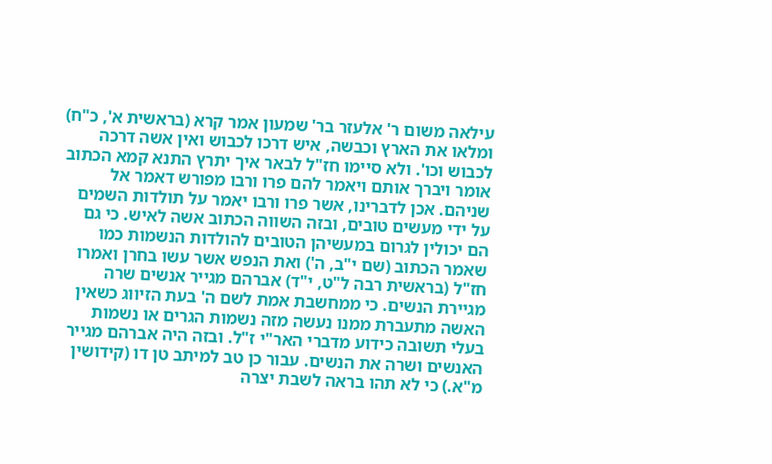עילאה משום ר' אלעזר בר' שמעון אמר קרא (בראשית א', כ"ח) ומלאו את הארץ וכבשה, איש דרכו לכבוש ואין אשה דרכה לכבוש וכו'. ולא סיימו חז"ל לבאר איך יתרץ התנא קמא הכתוב אומר ויברך אותם ויאמר להם פרו ורבו מפורש דאמר אל שניהם. אכן לדברינו, אשר פרו ורבו יאמר על תולדות השמים על ידי מעשים טובים, ובזה השווה הכתוב אשה לאיש. כי גם הם יכולין לגרום במעשיהן הטובים להולדות הנשמות כמו שאמר הכתוב (שם י"ב, ה') ואת הנפש אשר עשו בחרן ואמרו חז"ל (בראשית רבה ל"ט, י"ד) אברהם מגייר אנשים שרה מגיירת הנשים. כי ממחשבת אמת לשם ה' בעת הזיווג כשאין האשה מתעברת ממנו נעשה מזה נשמות הגרים או נשמות בעלי תשובה כידוע מדברי האר"י ז"ל. ובזה היה אברהם מגייר האנשים ושרה את הנשים. עבור כן טב למיתב טן דו (קידושין מ"א.) כי לא תהו בראה לשבת יצרה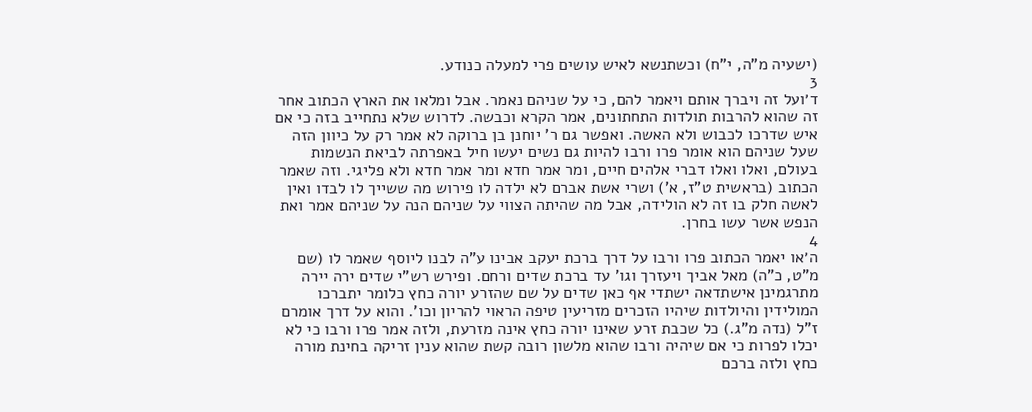(ישעיה מ"ה, י"ח) וכשתנשא לאיש עושים פרי למעלה כנודע.
3
ד׳ועל זה ויברך אותם ויאמר להם, כי על שניהם נאמר. אבל ומלאו את הארץ הכתוב אחר זה שהוא להרבות תולדות התחתונים, אמר הקרא וכבשה. לדרוש שלא נתחייב בזה כי אם איש שדרכו לכבוש ולא האשה. ואפשר גם ר' יוחנן בן ברוקה לא אמר רק על כיוון הזה שעל שניהם הוא אומר פרו ורבו להיות גם נשים יעשו חיל באפרתה לביאת הנשמות בעולם, ואלו ואלו דברי אלהים חיים, ומר אמר חדא ומר אמר חדא ולא פליגי. וזה שאמר הכתוב (בראשית ט"ז, א') ושרי אשת אברם לא ילדה לו פירוש מה ששייך לו לבדו ואין לאשה חלק בו זה לא הולידה, אבל מה שהיתה הצווי על שניהם הנה על שניהם אמר ואת הנפש אשר עשו בחרן.
4
ה׳או יאמר הכתוב פרו ורבו על דרך ברכת יעקב אבינו ע"ה לבנו ליוסף שאמר לו (שם מ"ט, כ"ה) מאל אביך ויעזרך וגו' עד ברכת שדים ורחם. ופירש רש"י שדים ירה יירה מתרגמינן אישתדאה ישתדי אף כאן שדים על שם שהזרע יורה כחץ כלומר יתברכו המולידין והיולדות שיהיו הזכרים מזריעין טיפה הראוי להריון וכו'. והוא על דרך אומרם ז"ל (נדה מ"ג.) כל שכבת זרע שאינו יורה כחץ אינה מזרעת, ולזה אמר פרו ורבו כי לא יכלו לפרות כי אם שיהיה ורבו שהוא מלשון רובה קשת שהוא ענין זריקה בחינת מורה כחץ ולזה ברכם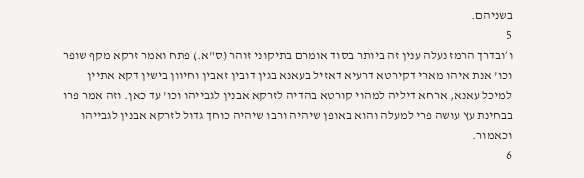בשניהם.
5
ו׳ובדרך הרמז נעלה ענין זה ביותר בסוד אומרם בתיקוני זוהר (ס"א.) פתח ואמר זרקא מקף שופר וכו' אנת איהו מארי דקירטא דרעיא דאזיל בעאנא בגין דובין זאבין וחיוון בישין דקא אתיין למיכל עאנא, ארחא דיליה למהוי קורטא בהדיה לזרקא אבנין לגבייהו וכו' עד כאן. וזה אמר פרו בבחינת עץ עושה פרי למעלה והוא באופן שיהיה ורבו שיהיה כוחך גדול לזרקא אבנין לגבייהו וכאמור.
6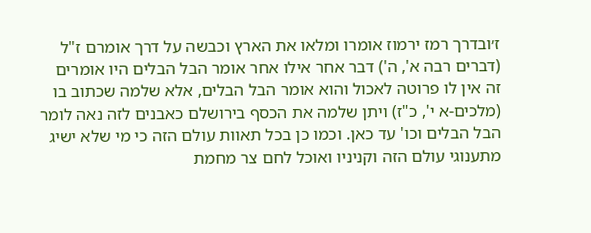ז׳ובדרך רמז ירמוז אומרו ומלאו את הארץ וכבשה על דרך אומרם ז"ל (דברים רבה א', ה') דבר אחר אילו אחר אומר הבל הבלים היו אומרים זה אין לו פרוטה לאכול והוא אומר הבל הבלים, אלא שלמה שכתוב בו (מלכים-א י', כ"ז) ויתן שלמה את הכסף בירושלם כאבנים לזה נאה לומר הבל הבלים וכו' עד כאן. וכמו כן בכל תאוות עולם הזה כי מי שלא ישיג מתענוגי עולם הזה וקניניו ואוכל לחם צר מחמת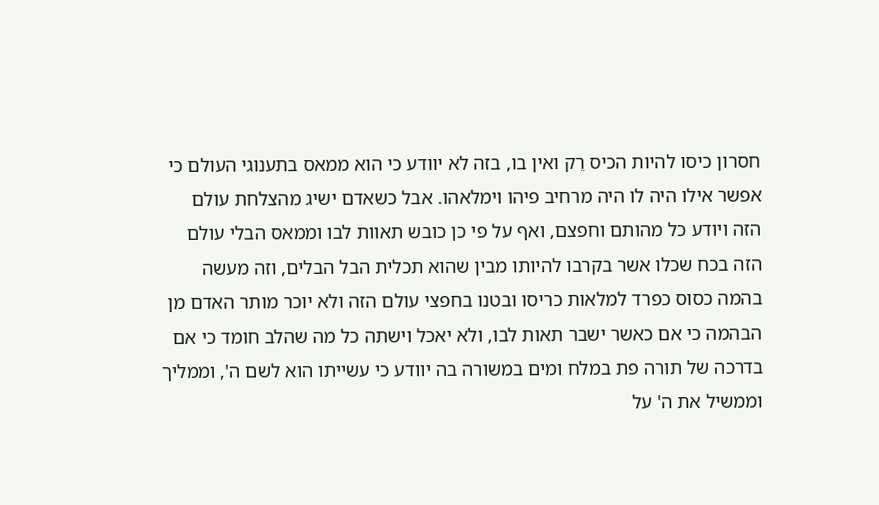חסרון כיסו להיות הכיס רֵק ואין בו, בזה לא יוודע כי הוא ממאס בתענוגי העולם כי אפשר אילו היה לו היה מרחיב פיהו וימלאהו. אבל כשאדם ישיג מהצלחת עולם הזה ויודע כל מהותם וחפצם, ואף על פי כן כובש תאוות לבו וממאס הבלי עולם הזה בכח שכלו אשר בקרבו להיותו מבין שהוא תכלית הבל הבלים, וזה מעשה בהמה כסוס כפרד למלאות כריסו ובטנו בחפצי עולם הזה ולא יוכר מותר האדם מן הבהמה כי אם כאשר ישבר תאות לבו, ולא יאכל וישתה כל מה שהלב חומד כי אם בדרכה של תורה פת במלח ומים במשורה בה יוודע כי עשייתו הוא לשם ה', וממליך וממשיל את ה' על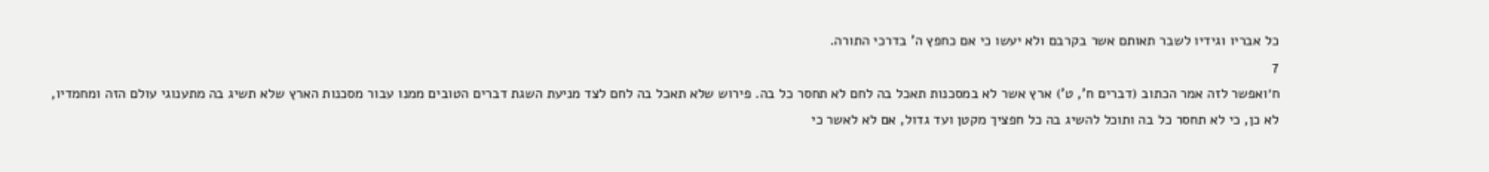כל אבריו וגידיו לשבר תאותם אשר בקרבם ולא יעשו כי אם כחפץ ה' בדרכי התורה.
7
ח׳ואפשר לזה אמר הכתוב (דברים ח', ט') ארץ אשר לא במסכנות תאכל בה לחם לא תחסר כל בה. פירוש שלא תאכל בה לחם לצד מניעת השגת דברים הטובים ממנו עבור מסכנות הארץ שלא תשיג בה מתענוגי עולם הזה ומחמדיו, לא כן, כי לא תחסר כל בה ותוכל להשיג בה כל חפציך מקטן ועד גדול, אם לא לאשר כי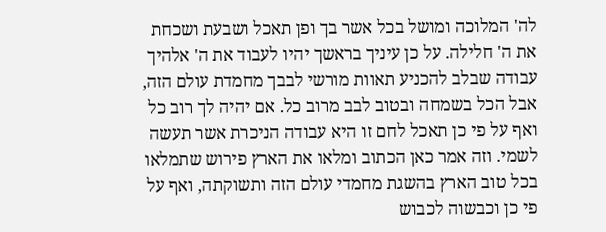לה' המלוכה ומושל בכל אשר בך ופן תאכל ושבעת ושכחת את ה' חלילה. על כן עיניך בראשך יהיו לעבוד את ה' אלהיך עבודה שבלב להכניע תאוות מורשי לבבך מחמדת עולם הזה, אבל הכל בשמחה ובטוב לבב מרוב כל. אם יהיה לך רוב כל ואף על פי כן תאכל לחם זו היא עבודה הניכרת אשר תעשה לשמי. וזה אמר כאן הכתוב ומלאו את הארץ פירוש שתמלאו בכל טוב הארץ בהשגת מחמדי עולם הזה ותשוקתה, ואף על פי כן וכבשוה לכבוש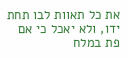את כל תאוות לבו תחת ידו, ולא יאכל כי אם פת במלח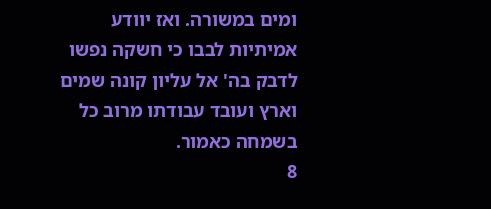ומים במשורה. ואז יוודע אמיתיות לבבו כי חשקה נפשו לדבק בה' אל עליון קונה שמים וארץ ועובד עבודתו מרוב כל בשמחה כאמור.
8